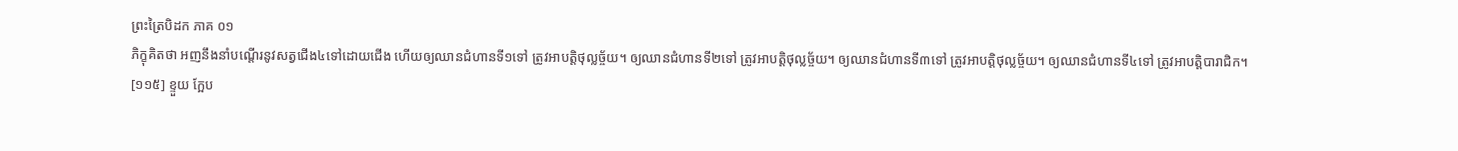ព្រះត្រៃបិដក ភាគ ០១
ភិក្ខុគិតថា អញនឹងនាំបណ្តើរនូវសត្វជើង៤ទៅដោយជើង ហើយឲ្យឈានជំហានទី១ទៅ ត្រូវអាបត្តិថុល្លច្ច័យ។ ឲ្យឈានជំហានទី២ទៅ ត្រូវអាបត្តិថុល្លច្ច័យ។ ឲ្យឈានជំហានទី៣ទៅ ត្រូវអាបត្តិថុល្លច្ច័យ។ ឲ្យឈានជំហានទី៤ទៅ ត្រូវអាបត្តិបារាជិក។
[១១៥] ខ្ទួយ ក្អែប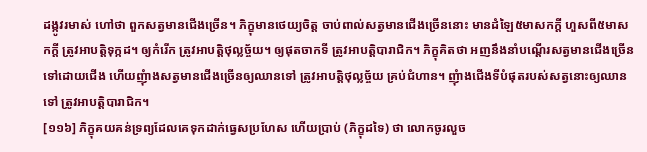ដង្កូវរមាស់ ហៅថា ពួកសត្វមានជើងច្រើន។ ភិក្ខុមានថេយ្យចិត្ត ចាប់ពាល់សត្វមានជើងច្រើននោះ មានដំឡៃ៥មាសកក្តី ហួសពី៥មាសកក្តី ត្រូវអាបត្តិទុក្កដ។ ឲ្យកំរើក ត្រូវអាបត្តិថុល្លច្ច័យ។ ឲ្យផុតចាកទី ត្រូវអាបត្តិបារាជិក។ ភិក្ខុគិតថា អញនឹងនាំបណ្តើរសត្វមានជើងច្រើនទៅដោយជើង ហើយញុំាងសត្វមានជើងច្រើនឲ្យឈានទៅ ត្រូវអាបត្តិថុល្លច្ច័យ គ្រប់ជំហាន។ ញុំាងជើងទីបំផុតរបស់សត្វនោះឲ្យឈានទៅ ត្រូវអាបត្តិបារាជិក។
[១១៦] ភិក្ខុគយគន់ទ្រព្យដែលគេទុកដាក់ធ្វេសប្រហែស ហើយប្រាប់ (ភិក្ខុដទៃ) ថា លោកចូរលួច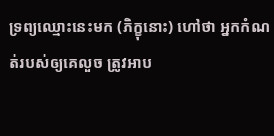ទ្រព្យឈ្មោះនេះមក (ភិក្ខុនោះ) ហៅថា អ្នកកំណត់របស់ឲ្យគេលួច ត្រូវអាប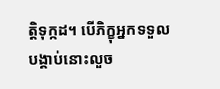ត្តិទុក្កដ។ បើភិក្ខុអ្នកទទួលបង្គាប់នោះលួច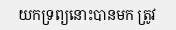យកទ្រព្យនោះបានមក ត្រូវ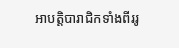អាបត្តិបារាជិកទាំងពីររូ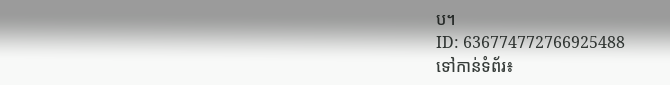ប។
ID: 636774772766925488
ទៅកាន់ទំព័រ៖